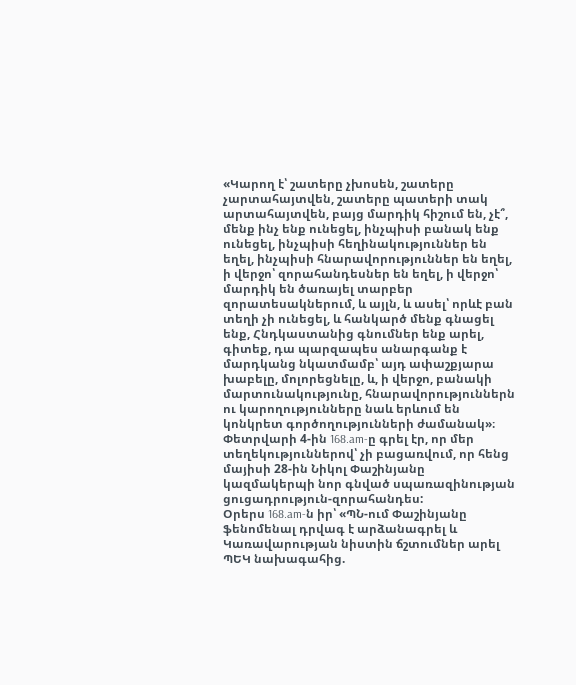«Կարող է՝ շատերը չխոսեն, շատերը չարտահայտվեն, շատերը պատերի տակ արտահայտվեն, բայց մարդիկ հիշում են, չէ՞, մենք ինչ ենք ունեցել, ինչպիսի բանակ ենք ունեցել, ինչպիսի հեղինակություններ են եղել, ինչպիսի հնարավորություններ են եղել, ի վերջո՝ զորահանդեսներ են եղել, ի վերջո՝ մարդիկ են ծառայել տարբեր զորատեսակներում, և այլն, և ասել՝ որևէ բան տեղի չի ունեցել, և հանկարծ մենք գնացել ենք, Հնդկաստանից գնումներ ենք արել, գիտեք, դա պարզապես անարգանք է մարդկանց նկատմամբ՝ այդ ափաշքյարա խաբելը, մոլորեցնելը, և, ի վերջո, բանակի մարտունակությունը, հնարավորություններն ու կարողությունները նաև երևում են կոնկրետ գործողությունների ժամանակ»։
Փետրվարի 4-ին 168.am-ը գրել էր, որ մեր տեղեկություններով՝ չի բացառվում, որ հենց մայիսի 28-ին Նիկոլ Փաշինյանը կազմակերպի նոր գնված սպառազինության ցուցադրություն-զորահանդես:
Օրերս 168.am-ն իր՝ «ՊՆ-ում Փաշինյանը ֆենոմենալ դրվագ է արձանագրել և Կառավարության նիստին ճշտումներ արել ՊԵԿ նախագահից.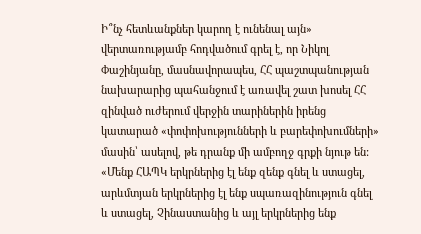Ի՞նչ հետևանքներ կարող է ունենալ այն» վերտառությամբ հոդվածում գրել է, որ Նիկոլ Փաշինյանը, մասնավորապես, ՀՀ պաշտպանության նախարարից պահանջում է առավել շատ խոսել ՀՀ զինված ուժերում վերջին տարիներին իրենց կատարած «փոփոխությունների և բարեփոխումների» մասին՝ ասելով, թե դրանք մի ամբողջ գրքի նյութ են:
«Մենք ՀԱՊԿ երկրներից էլ ենք զենք գնել և ստացել, արևմտյան երկրներից էլ ենք սպառազինություն գնել և ստացել, Չինաստանից և այլ երկրներից ենք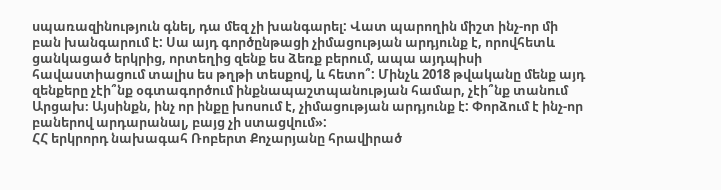սպառազինություն գնել, դա մեզ չի խանգարել: Վատ պարողին միշտ ինչ-որ մի բան խանգարում է: Սա այդ գործընթացի չիմացության արդյունք է, որովհետև ցանկացած երկրից, որտեղից զենք ես ձեռք բերում, ապա այդպիսի հավաստիացում տալիս ես թղթի տեսքով, և հետո՞: Մինչև 2018 թվականը մենք այդ զենքերը չէի՞նք օգտագործում ինքնապաշտպանության համար, չէի՞նք տանում Արցախ։ Այսինքն, ինչ որ ինքը խոսում է, չիմացության արդյունք է: Փորձում է ինչ-որ բաներով արդարանալ, բայց չի ստացվում»:
ՀՀ երկրորդ նախագահ Ռոբերտ Քոչարյանը հրավիրած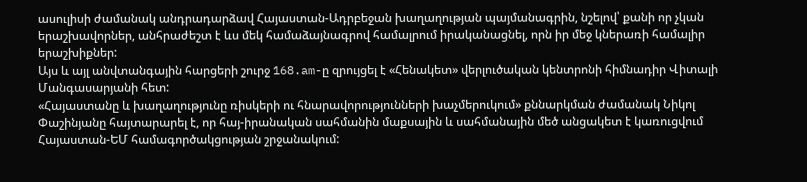ասուլիսի ժամանակ անդրադարձավ Հայաստան-Ադրբեջան խաղաղության պայմանագրին, նշելով՝ քանի որ չկան երաշխավորներ, անհրաժեշտ է ևս մեկ համաձայնագրով համալրում իրականացնել, որն իր մեջ կներառի համալիր երաշխիքներ:
Այս և այլ անվտանգային հարցերի շուրջ 168.am-ը զրույցել է «Հենակետ» վերլուծական կենտրոնի հիմնադիր Վիտալի Մանգասարյանի հետ:
«Հայաստանը և խաղաղությունը ռիսկերի ու հնարավորությունների խաչմերուկում» քննարկման ժամանակ Նիկոլ Փաշինյանը հայտարարել է, որ հայ-իրանական սահմանին մաքսային և սահմանային մեծ անցակետ է կառուցվում Հայաստան-ԵՄ համագործակցության շրջանակում: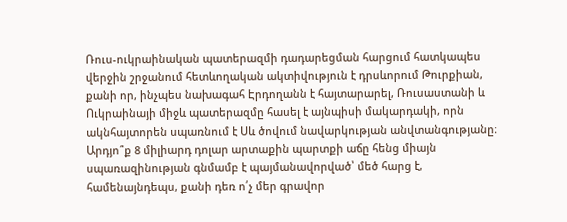Ռուս-ուկրաինական պատերազմի դադարեցման հարցում հատկապես վերջին շրջանում հետևողական ակտիվություն է դրսևորում Թուրքիան, քանի որ, ինչպես նախագահ Էրդողանն է հայտարարել, Ռուսաստանի և Ուկրաինայի միջև պատերազմը հասել է այնպիսի մակարդակի, որն ակնհայտորեն սպառնում է Սև ծովում նավարկության անվտանգությանը։
Արդյո՞ք 8 միլիարդ դոլար արտաքին պարտքի աճը հենց միայն սպառազինության գնմամբ է պայմանավորված՝ մեծ հարց է, համենայնդեպս, քանի դեռ ո՛չ մեր գրավոր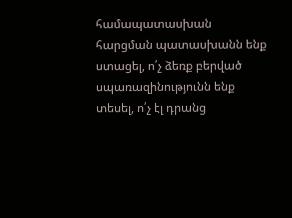համապատասխան հարցման պատասխանն ենք ստացել, ո՛չ ձեռք բերված սպառազինությունն ենք տեսել, ո՛չ էլ դրանց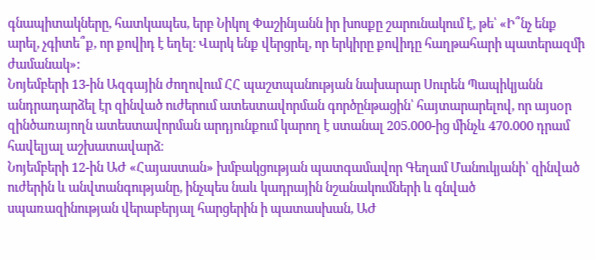գնապիտակները, հատկապես, երբ Նիկոլ Փաշինյանն իր խոսքը շարունակում է, թե՝ «Ի՞նչ ենք արել, չգիտե՞ք, որ քովիդ է եղել։ Վարկ ենք վերցրել, որ երկիրը քովիդը հաղթահարի պատերազմի ժամանակ»:
Նոյեմբերի 13-ին Ազգային ժողովում ՀՀ պաշտպանության նախարար Սուրեն Պապիկյանն անդրադարձել էր զինված ուժերում ատեստավորման գործընթացին՝ հայտարարելով, որ այսoր զինծառայողն ատեստավորման արդյունքում կարող է ստանալ 205.000-ից մինչև 470.000 դրամ հավելյալ աշխատավարձ։
Նոյեմբերի 12-ին ԱԺ «Հայաստան» խմբակցության պատգամավոր Գեղամ Մանուկյանի՝ զինված ուժերին և անվտանգությանը, ինչպես նաև կադրային նշանակումների և գնված սպառազինության վերաբերյալ հարցերին ի պատասխան, ԱԺ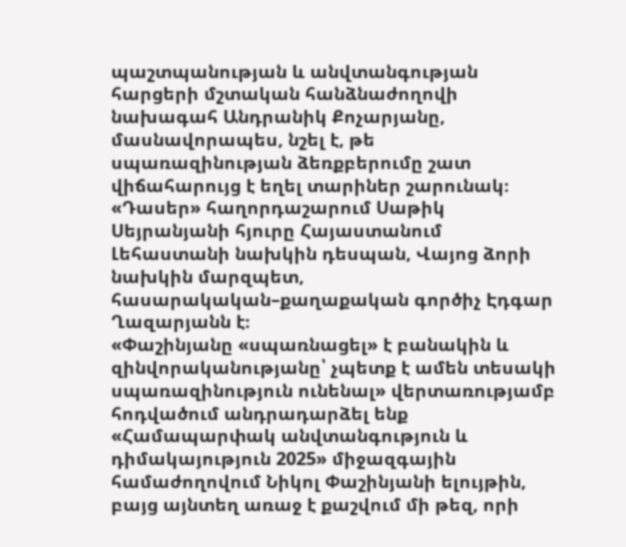պաշտպանության և անվտանգության հարցերի մշտական հանձնաժողովի նախագահ Անդրանիկ Քոչարյանը, մասնավորապես, նշել է, թե սպառազինության ձեռքբերումը շատ վիճահարույց է եղել տարիներ շարունակ։
«Դասեր» հաղորդաշարում Սաթիկ Սեյրանյանի հյուրը Հայաստանում Լեհաստանի նախկին դեսպան, Վայոց ձորի նախկին մարզպետ, հասարակական–քաղաքական գործիչ Էդգար Ղազարյանն է։
«Փաշինյանը «սպառնացել» է բանակին և զինվորականությանը՝ չպետք է ամեն տեսակի սպառազինություն ունենալ» վերտառությամբ հոդվածում անդրադարձել ենք «Համապարփակ անվտանգություն և դիմակայություն 2025» միջազգային համաժողովում Նիկոլ Փաշինյանի ելույթին, բայց այնտեղ առաջ է քաշվում մի թեզ, որի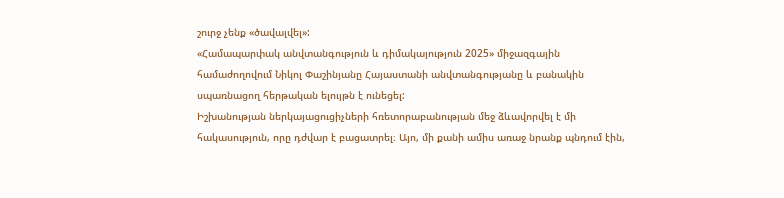շուրջ չենք «ծավալվել»:
«Համապարփակ անվտանգություն և դիմակայություն 2025» միջազգային համաժողովում Նիկոլ Փաշինյանը Հայաստանի անվտանգությանը և բանակին սպառնացող հերթական ելույթն է ունեցել:
Իշխանության ներկայացուցիչների հռետորաբանության մեջ ձևավորվել է մի հակասություն, որը դժվար է բացատրել։ Այո, մի քանի ամիս առաջ նրանք պնդում էին,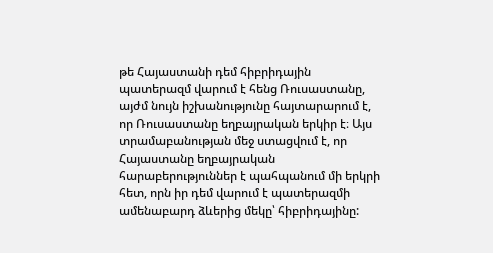թե Հայաստանի դեմ հիբրիդային պատերազմ վարում է հենց Ռուսաստանը, այժմ նույն իշխանությունը հայտարարում է, որ Ռուսաստանը եղբայրական երկիր է։ Այս տրամաբանության մեջ ստացվում է, որ Հայաստանը եղբայրական հարաբերություններ է պահպանում մի երկրի հետ, որն իր դեմ վարում է պատերազմի ամենաբարդ ձևերից մեկը՝ հիբրիդայինը: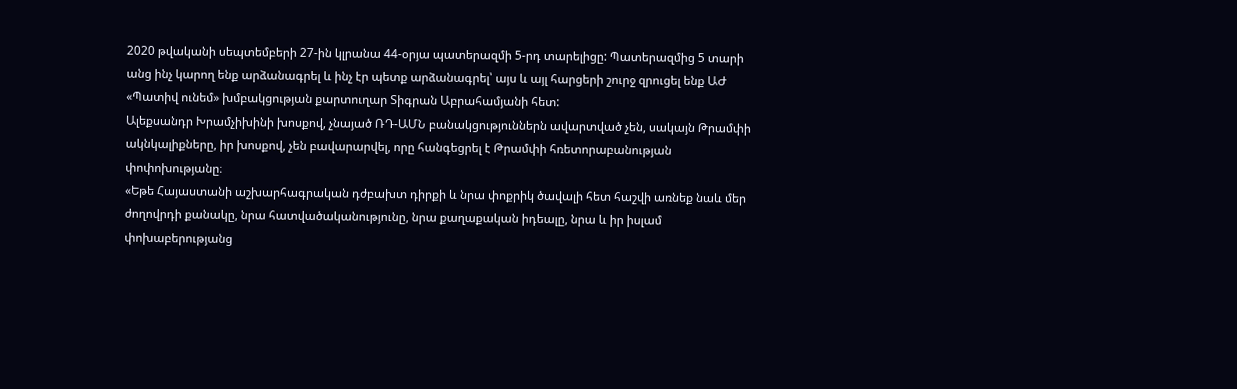2020 թվականի սեպտեմբերի 27-ին կլրանա 44-օրյա պատերազմի 5-րդ տարելիցը: Պատերազմից 5 տարի անց ինչ կարող ենք արձանագրել և ինչ էր պետք արձանագրել՝ այս և այլ հարցերի շուրջ զրուցել ենք ԱԺ «Պատիվ ունեմ» խմբակցության քարտուղար Տիգրան Աբրահամյանի հետ:
Ալեքսանդր Խրամչիխինի խոսքով, չնայած ՌԴ-ԱՄՆ բանակցություններն ավարտված չեն, սակայն Թրամփի ակնկալիքները, իր խոսքով, չեն բավարարվել, որը հանգեցրել է Թրամփի հռետորաբանության փոփոխությանը։
«Եթե Հայաստանի աշխարհագրական դժբախտ դիրքի և նրա փոքրիկ ծավալի հետ հաշվի առնեք նաև մեր ժողովրդի քանակը, նրա հատվածականությունը, նրա քաղաքական իդեալը, նրա և իր իսլամ փոխաբերությանց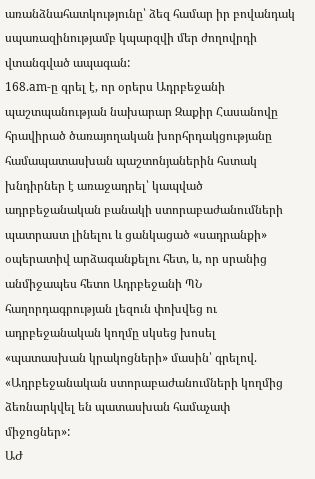առանձնահատկությունը՝ ձեզ համար իր բովանդակ սպառազինությամբ կպարզվի մեր ժողովրդի վտանգված ապագան:
168.am-ը գրել է, որ օրերս Ադրբեջանի պաշտպանության նախարար Զաքիր Հասանովը հրավիրած ծառայողական խորհրդակցությանը համապատասխան պաշտոնյաներին հստակ խնդիրներ է առաջադրել՝ կապված ադրբեջանական բանակի ստորաբաժանումների պատրաստ լինելու և ցանկացած «սադրանքի» օպերատիվ արձագանքելու հետ, և, որ սրանից անմիջապես հետո Ադրբեջանի ՊՆ հաղորդագրության լեզուն փոխվեց ու ադրբեջանական կողմը սկսեց խոսել «պատասխան կրակոցների» մասին՝ գրելով. «Ադրբեջանական ստորաբաժանումների կողմից ձեռնարկվել են պատասխան համաչափ միջոցներ»:
ԱԺ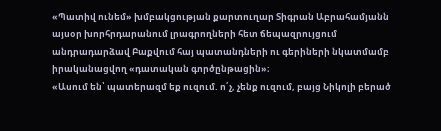«Պատիվ ունեմ» խմբակցության քարտուղար Տիգրան Աբրահամյանն այսօր խորհրդարանում լրագրողների հետ ճեպազրույցում անդրադարձավ Բաքվում հայ պատանդների ու գերիների նկատմամբ իրականացվող «դատական գործընթացին»։
«Ասում են՝ պատերազմ եք ուզում. ո՛չ, չենք ուզում, բայց Նիկոլի բերած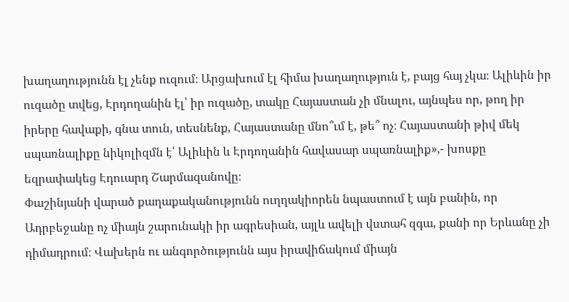խաղաղությունն էլ չենք ուզում։ Արցախում էլ հիմա խաղաղություն է, բայց հայ չկա։ Ալիևին իր ուզածը տվեց, Էրդողանին էլ՝ իր ուզածը, տակը Հայաստան չի մնալու, այնպես որ, թող իր իրերը հավաքի, գնա տուն, տեսնենք, Հայաստանը մնո՞ւմ է, թե՞ ոչ։ Հայաստանի թիվ մեկ սպառնալիքը նիկոլիզմն է՝ Ալիևին և Էրդողանին հավասար սպառնալիք»,- խոսքը եզրափակեց Էդուարդ Շարմազանովը։
Փաշինյանի վարած քաղաքականությունն ուղղակիորեն նպաստում է այն բանին, որ Ադրբեջանը ոչ միայն շարունակի իր ագրեսիան, այլև ավելի վստահ զգա, քանի որ Երևանը չի դիմադրում։ Վախերն ու անգործությունն այս իրավիճակում միայն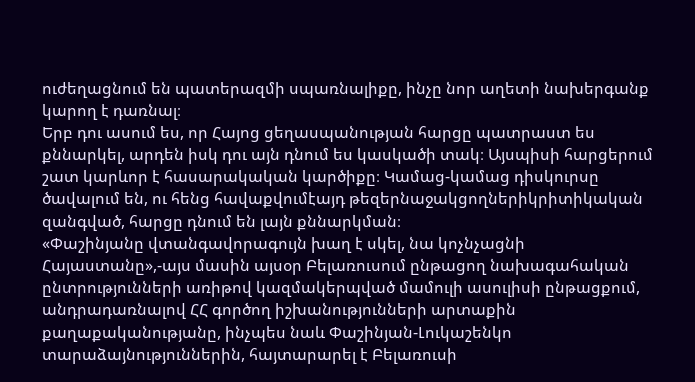ուժեղացնում են պատերազմի սպառնալիքը, ինչը նոր աղետի նախերգանք կարող է դառնալ։
Երբ դու ասում ես, որ Հայոց ցեղասպանության հարցը պատրաստ ես քննարկել, արդեն իսկ դու այն դնում ես կասկածի տակ։ Այսպիսի հարցերում շատ կարևոր է հասարակական կարծիքը։ Կամաց-կամաց դիսկուրսը ծավալում են, ու հենց հավաքվումէայդ թեզերնաջակցողներիկրիտիկական զանգված, հարցը դնում են լայն քննարկման։
«Փաշինյանը վտանգավորագույն խաղ է սկել, նա կոչնչացնի Հայաստանը»,-այս մասին այսօր Բելառուսում ընթացող նախագահական ընտրությունների առիթով կազմակերպված մամուլի ասուլիսի ընթացքում, անդրադառնալով ՀՀ գործող իշխանությունների արտաքին քաղաքականությանը, ինչպես նաև Փաշինյան-Լուկաշենկո տարաձայնություններին, հայտարարել է Բելառուսի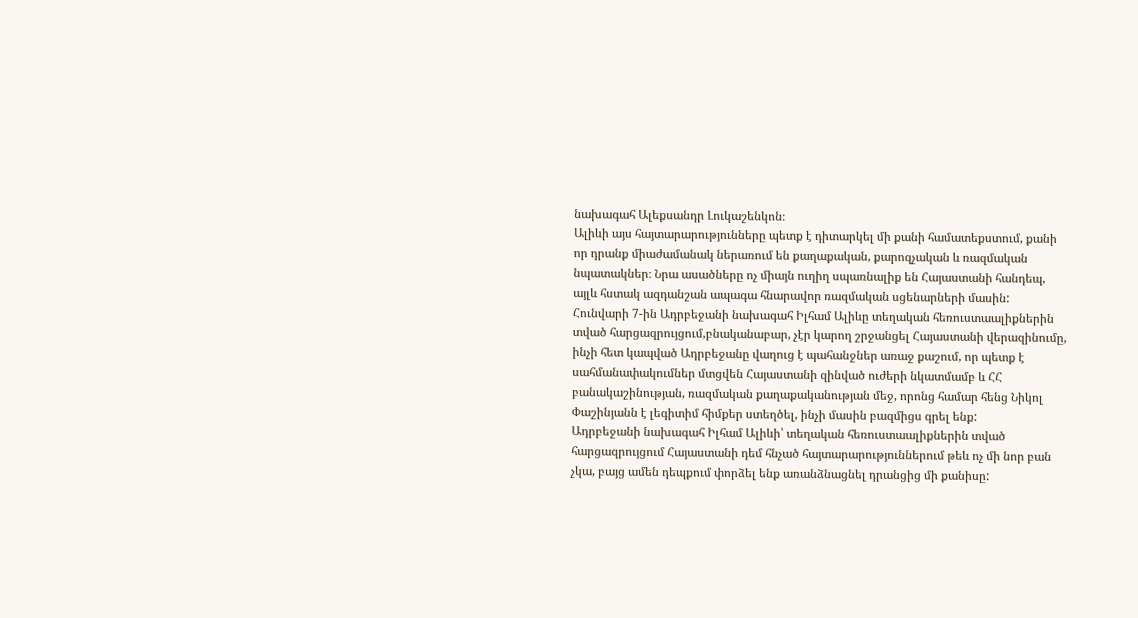նախագահ Ալեքսանդր Լուկաշենկոն։
Ալիևի այս հայտարարությունները պետք է դիտարկել մի քանի համատեքստում, քանի որ դրանք միաժամանակ ներառում են քաղաքական, քարոզչական և ռազմական նպատակներ։ Նրա ասածները ոչ միայն ուղիղ սպառնալիք են Հայաստանի հանդեպ, այլև հստակ ազդանշան ապագա հնարավոր ռազմական սցենարների մասին:
Հունվարի 7-ին Ադրբեջանի նախագահ Իլհամ Ալիևը տեղական հեռուստաալիքներին տված հարցազրույցում,բնականաբար, չէր կարող շրջանցել Հայաստանի վերազինումը, ինչի հետ կապված Ադրբեջանը վաղուց է պահանջներ առաջ քաշում, որ պետք է սահմանափակումներ մտցվեն Հայաստանի զինված ուժերի նկատմամբ և ՀՀ բանակաշինության, ռազմական քաղաքականության մեջ, որոնց համար հենց Նիկոլ Փաշինյանն է լեգիտիմ հիմքեր ստեղծել, ինչի մասին բազմիցս գրել ենք:
Ադրբեջանի նախագահ Իլհամ Ալիևի՝ տեղական հեռուստաալիքներին տված հարցազրույցում Հայաստանի դեմ հնչած հայտարարություններում թեև ոչ մի նոր բան չկա, բայց ամեն դեպքում փորձել ենք առանձնացնել դրանցից մի քանիսը: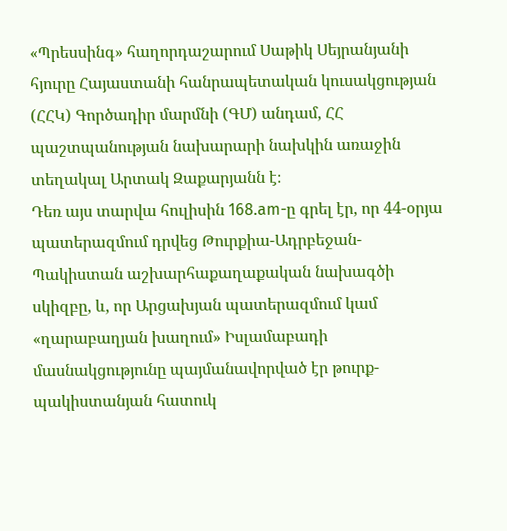«Պրեսսինգ» հաղորդաշարում Սաթիկ Սեյրանյանի հյուրը Հայաստանի հանրապետական կուսակցության (ՀՀԿ) Գործադիր մարմնի (ԳՄ) անդամ, ՀՀ պաշտպանության նախարարի նախկին առաջին տեղակալ Արտակ Զաքարյանն է։
Դեռ այս տարվա հուլիսին 168.am-ը գրել էր, որ 44-օրյա պատերազմում դրվեց Թուրքիա-Ադրբեջան-Պակիստան աշխարհաքաղաքական նախագծի սկիզբը, և, որ Արցախյան պատերազմում կամ «ղարաբաղյան խաղում» Իսլամաբադի մասնակցությունը պայմանավորված էր թուրք-պակիստանյան հատուկ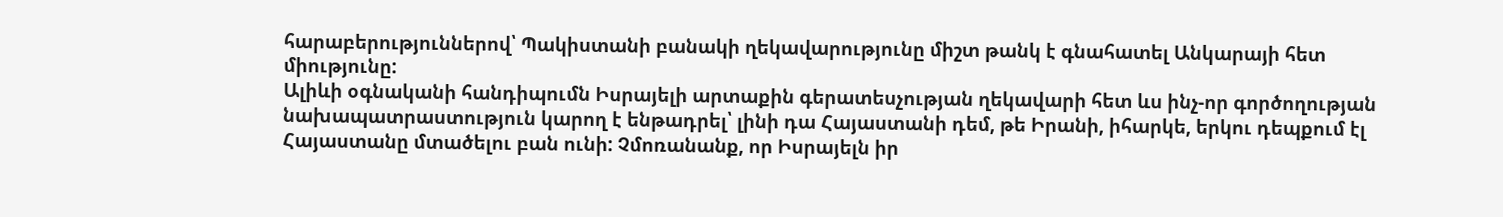հարաբերություններով՝ Պակիստանի բանակի ղեկավարությունը միշտ թանկ է գնահատել Անկարայի հետ միությունը:
Ալիևի օգնականի հանդիպումն Իսրայելի արտաքին գերատեսչության ղեկավարի հետ ևս ինչ-որ գործողության նախապատրաստություն կարող է ենթադրել՝ լինի դա Հայաստանի դեմ, թե Իրանի, իհարկե, երկու դեպքում էլ Հայաստանը մտածելու բան ունի: Չմոռանանք, որ Իսրայելն իր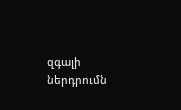զգալի ներդրումն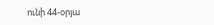ունի 44-օրյա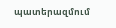պատերազմում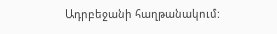Ադրբեջանի հաղթանակում: